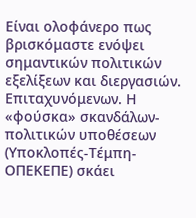Είναι ολοφάνερο πως βρισκόμαστε ενόψει σημαντικών πολιτικών εξελίξεων και διεργασιών. Επιταχυνόμενων. Η «φούσκα» σκανδάλων-πολιτικών υποθέσεων (Υποκλοπές-Τέμπη-ΟΠΕΚΕΠΕ) σκάει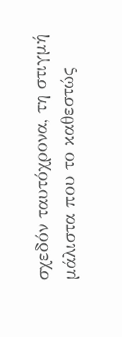σχεδόν ταυτόχρονα, τη στιγμή μάλιστα που το καθεστώς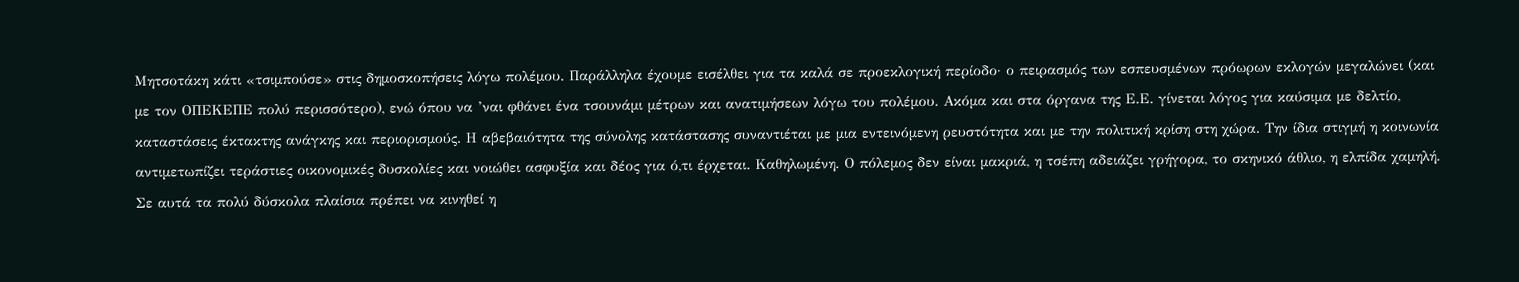Μητσοτάκη κάτι «τσιμπούσε» στις δημοσκοπήσεις λόγω πολέμου. Παράλληλα έχουμε εισέλθει για τα καλά σε προεκλογική περίοδο· ο πειρασμός των εσπευσμένων πρόωρων εκλογών μεγαλώνει (και με τον ΟΠΕΚΕΠΕ πολύ περισσότερο), ενώ όπου να ’ναι φθάνει ένα τσουνάμι μέτρων και ανατιμήσεων λόγω του πολέμου. Ακόμα και στα όργανα της Ε.Ε. γίνεται λόγος για καύσιμα με δελτίο, καταστάσεις έκτακτης ανάγκης και περιορισμούς. Η αβεβαιότητα της σύνολης κατάστασης συναντιέται με μια εντεινόμενη ρευστότητα και με την πολιτική κρίση στη χώρα. Την ίδια στιγμή η κοινωνία αντιμετωπίζει τεράστιες οικονομικές δυσκολίες και νοιώθει ασφυξία και δέος για ό,τι έρχεται. Καθηλωμένη. Ο πόλεμος δεν είναι μακριά, η τσέπη αδειάζει γρήγορα, το σκηνικό άθλιο, η ελπίδα χαμηλή. Σε αυτά τα πολύ δύσκολα πλαίσια πρέπει να κινηθεί η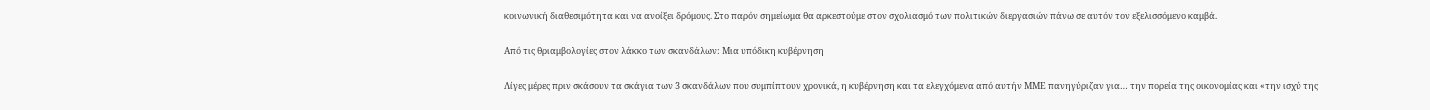κοινωνική διαθεσιμότητα και να ανοίξει δρόμους. Στο παρόν σημείωμα θα αρκεστούμε στον σχολιασμό των πολιτικών διεργασιών πάνω σε αυτόν τον εξελισσόμενο καμβά.

Από τις θριαμβολογίες στον λάκκο των σκανδάλων: Μια υπόδικη κυβέρνηση

Λίγες μέρες πριν σκάσουν τα σκάγια των 3 σκανδάλων που συμπίπτουν χρονικά, η κυβέρνηση και τα ελεγχόμενα από αυτήν ΜΜΕ πανηγύριζαν για… την πορεία της οικονομίας και «την ισχύ της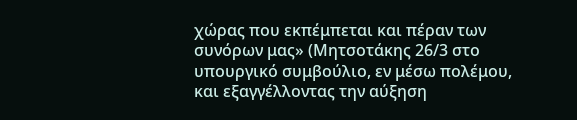χώρας που εκπέμπεται και πέραν των συνόρων μας» (Μητσοτάκης 26/3 στο υπουργικό συμβούλιο, εν μέσω πολέμου, και εξαγγέλλοντας την αύξηση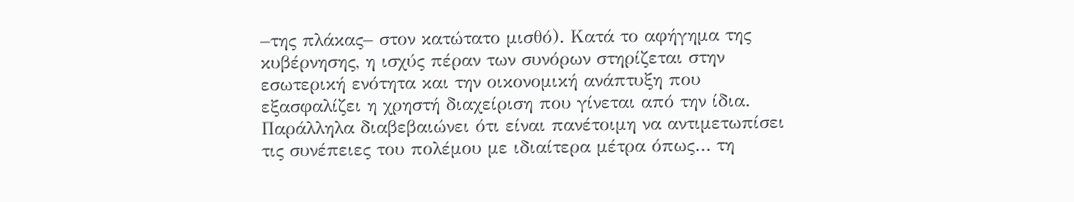–της πλάκας– στον κατώτατο μισθό). Κατά το αφήγημα της κυβέρνησης, η ισχύς πέραν των συνόρων στηρίζεται στην εσωτερική ενότητα και την οικονομική ανάπτυξη που εξασφαλίζει η χρηστή διαχείριση που γίνεται από την ίδια. Παράλληλα διαβεβαιώνει ότι είναι πανέτοιμη να αντιμετωπίσει τις συνέπειες του πολέμου με ιδιαίτερα μέτρα όπως… τη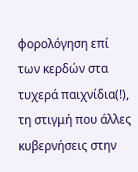φορολόγηση επί των κερδών στα τυχερά παιχνίδια(!), τη στιγμή που άλλες κυβερνήσεις στην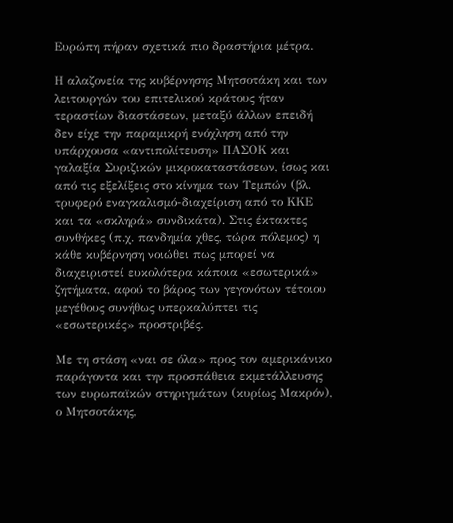Ευρώπη πήραν σχετικά πιο δραστήρια μέτρα.

Η αλαζονεία της κυβέρνησης Μητσοτάκη και των λειτουργών του επιτελικού κράτους ήταν τεραστίων διαστάσεων, μεταξύ άλλων επειδή δεν είχε την παραμικρή ενόχληση από την υπάρχουσα «αντιπολίτευση» ΠΑΣΟΚ και γαλαξία Συριζικών μικροκαταστάσεων, ίσως και από τις εξελίξεις στο κίνημα των Τεμπών (βλ. τρυφερό εναγκαλισμό-διαχείριση από το ΚΚΕ και τα «σκληρά» συνδικάτα). Στις έκτακτες συνθήκες (π.χ. πανδημία χθες, τώρα πόλεμος) η κάθε κυβέρνηση νοιώθει πως μπορεί να διαχειριστεί ευκολότερα κάποια «εσωτερικά» ζητήματα, αφού το βάρος των γεγονότων τέτοιου μεγέθους συνήθως υπερκαλύπτει τις «εσωτερικές» προστριβές.

Με τη στάση «ναι σε όλα» προς τον αμερικάνικο παράγοντα και την προσπάθεια εκμετάλλευσης των ευρωπαϊκών στηριγμάτων (κυρίως Μακρόν), ο Μητσοτάκης,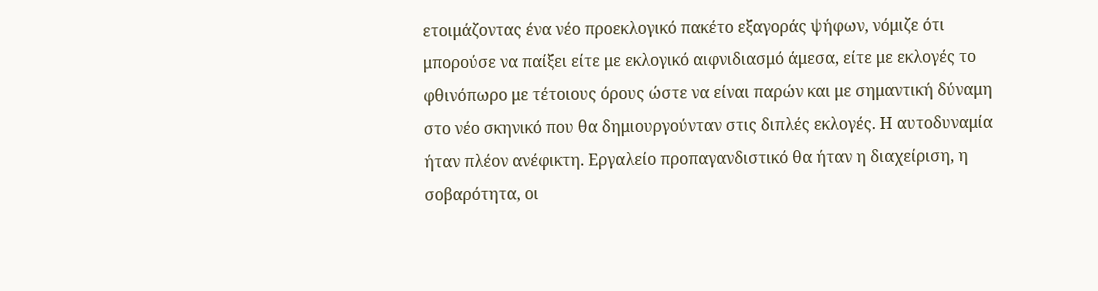ετοιμάζοντας ένα νέο προεκλογικό πακέτο εξαγοράς ψήφων, νόμιζε ότι μπορούσε να παίξει είτε με εκλογικό αιφνιδιασμό άμεσα, είτε με εκλογές το φθινόπωρο με τέτοιους όρους ώστε να είναι παρών και με σημαντική δύναμη στο νέο σκηνικό που θα δημιουργούνταν στις διπλές εκλογές. Η αυτοδυναμία ήταν πλέον ανέφικτη. Εργαλείο προπαγανδιστικό θα ήταν η διαχείριση, η σοβαρότητα, οι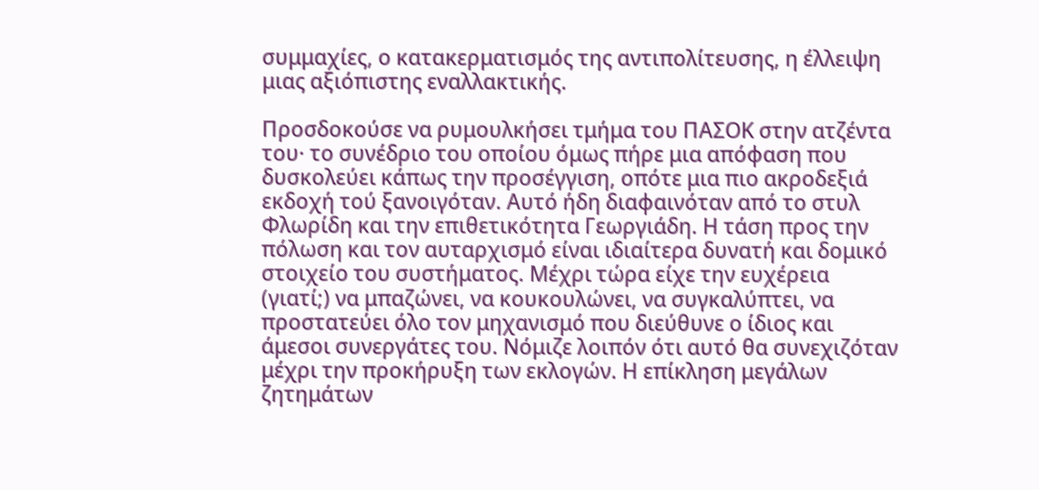συμμαχίες, ο κατακερματισμός της αντιπολίτευσης, η έλλειψη μιας αξιόπιστης εναλλακτικής.

Προσδοκούσε να ρυμουλκήσει τμήμα του ΠΑΣΟΚ στην ατζέντα του· το συνέδριο του οποίου όμως πήρε μια απόφαση που δυσκολεύει κάπως την προσέγγιση, οπότε μια πιο ακροδεξιά εκδοχή τού ξανοιγόταν. Αυτό ήδη διαφαινόταν από το στυλ Φλωρίδη και την επιθετικότητα Γεωργιάδη. Η τάση προς την πόλωση και τον αυταρχισμό είναι ιδιαίτερα δυνατή και δομικό στοιχείο του συστήματος. Μέχρι τώρα είχε την ευχέρεια (γιατί;) να μπαζώνει, να κουκουλώνει, να συγκαλύπτει, να προστατεύει όλο τον μηχανισμό που διεύθυνε ο ίδιος και άμεσοι συνεργάτες του. Νόμιζε λοιπόν ότι αυτό θα συνεχιζόταν μέχρι την προκήρυξη των εκλογών. Η επίκληση μεγάλων ζητημάτων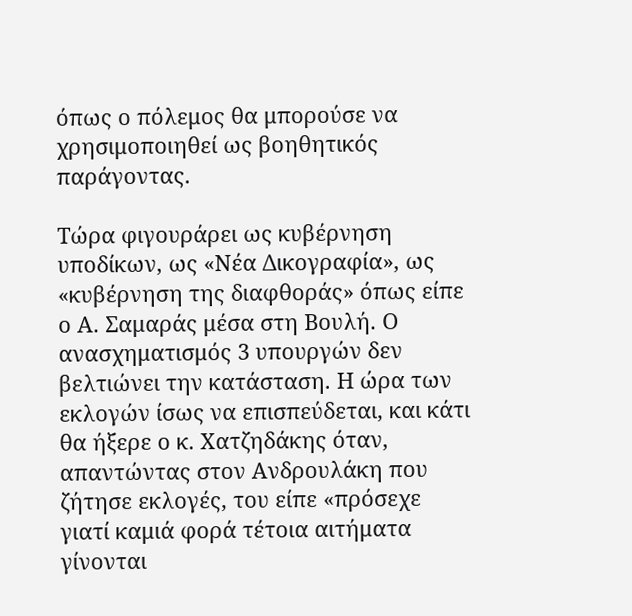όπως ο πόλεμος θα μπορούσε να χρησιμοποιηθεί ως βοηθητικός παράγοντας.

Τώρα φιγουράρει ως κυβέρνηση υποδίκων, ως «Νέα Δικογραφία», ως «κυβέρνηση της διαφθοράς» όπως είπε ο Α. Σαμαράς μέσα στη Βουλή. Ο ανασχηματισμός 3 υπουργών δεν βελτιώνει την κατάσταση. Η ώρα των εκλογών ίσως να επισπεύδεται, και κάτι θα ήξερε ο κ. Χατζηδάκης όταν, απαντώντας στον Ανδρουλάκη που ζήτησε εκλογές, του είπε «πρόσεχε γιατί καμιά φορά τέτοια αιτήματα γίνονται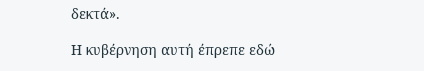δεκτά».

Η κυβέρνηση αυτή έπρεπε εδώ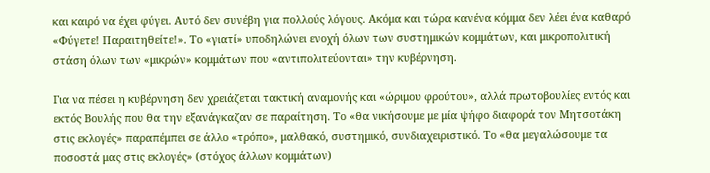και καιρό να έχει φύγει. Αυτό δεν συνέβη για πολλούς λόγους. Ακόμα και τώρα κανένα κόμμα δεν λέει ένα καθαρό «Φύγετε! Παραιτηθείτε!». Το «γιατί» υποδηλώνει ενοχή όλων των συστημικών κομμάτων, και μικροπολιτική στάση όλων των «μικρών» κομμάτων που «αντιπολιτεύονται» την κυβέρνηση.

Για να πέσει η κυβέρνηση δεν χρειάζεται τακτική αναμονής και «ώριμου φρούτου», αλλά πρωτοβουλίες εντός και εκτός Βουλής που θα την εξανάγκαζαν σε παραίτηση. Το «θα νικήσουμε με μία ψήφο διαφορά τον Μητσοτάκη στις εκλογές» παραπέμπει σε άλλο «τρόπο», μαλθακό, συστημικό, συνδιαχειριστικό. Το «θα μεγαλώσουμε τα ποσοστά μας στις εκλογές» (στόχος άλλων κομμάτων)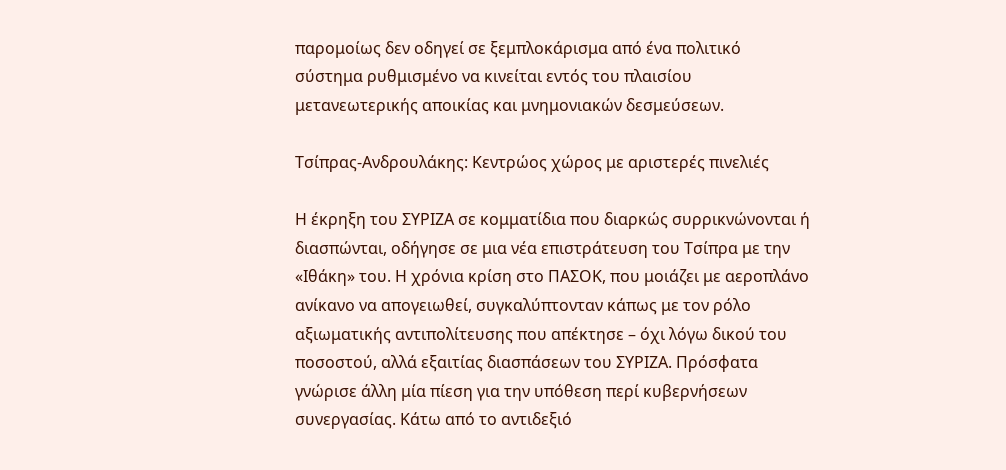παρομοίως δεν οδηγεί σε ξεμπλοκάρισμα από ένα πολιτικό σύστημα ρυθμισμένο να κινείται εντός του πλαισίου μετανεωτερικής αποικίας και μνημονιακών δεσμεύσεων.

Τσίπρας-Ανδρουλάκης: Κεντρώος χώρος με αριστερές πινελιές

Η έκρηξη του ΣΥΡΙΖΑ σε κομματίδια που διαρκώς συρρικνώνονται ή διασπώνται, οδήγησε σε μια νέα επιστράτευση του Τσίπρα με την «Ιθάκη» του. Η χρόνια κρίση στο ΠΑΣΟΚ, που μοιάζει με αεροπλάνο ανίκανο να απογειωθεί, συγκαλύπτονταν κάπως με τον ρόλο αξιωματικής αντιπολίτευσης που απέκτησε – όχι λόγω δικού του ποσοστού, αλλά εξαιτίας διασπάσεων του ΣΥΡΙΖΑ. Πρόσφατα γνώρισε άλλη μία πίεση για την υπόθεση περί κυβερνήσεων συνεργασίας. Κάτω από το αντιδεξιό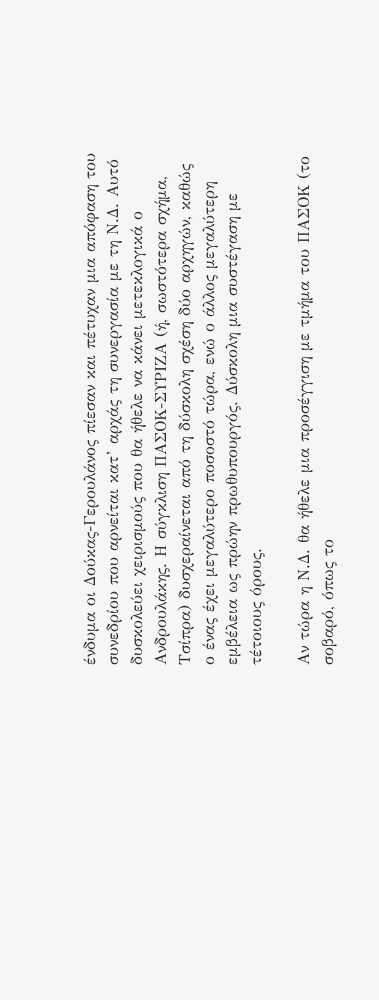ένδυμα οι Δούκας-Γερουλάνος πίεσαν και πέτυχαν μια απόφαση του συνεδρίου που αρνείται κατ’ αρχάς τη συνεργασία με τη Ν.Δ. Αυτό δυσκολεύει χειρισμούς που θα ήθελε να κάνει μετεκλογικά ο Ανδρουλάκης. Η σύγκλιση ΠΑΣΟΚ-ΣΥΡΙΖΑ (ή, σωστότερα σχήμα, Τσίπρα) δυσχεραίνεται από τη δύσκολη σχέση δύο αρχηγών, καθώς ο ένας έχει μεγαλύτερο ποσοστό τώρα, ενώ ο άλλος μεγαλύτερη εμβέλεια ως πρώην πρωθυπουργός. Δύσκολη μια συστέγαση με τέτοιους όρους.

Αν τώρα η Ν.Δ. θα ήθελε μια προσέγγιση με τμήμα του ΠΑΣΟΚ (το σοβαρό, όπως το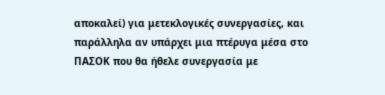αποκαλεί) για μετεκλογικές συνεργασίες, και παράλληλα αν υπάρχει μια πτέρυγα μέσα στο ΠΑΣΟΚ που θα ήθελε συνεργασία με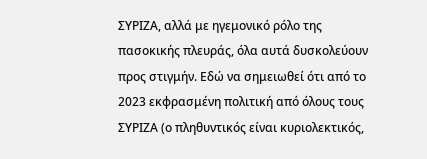ΣΥΡΙΖΑ, αλλά με ηγεμονικό ρόλο της πασοκικής πλευράς, όλα αυτά δυσκολεύουν προς στιγμήν. Εδώ να σημειωθεί ότι από το 2023 εκφρασμένη πολιτική από όλους τους ΣΥΡΙΖΑ (ο πληθυντικός είναι κυριολεκτικός,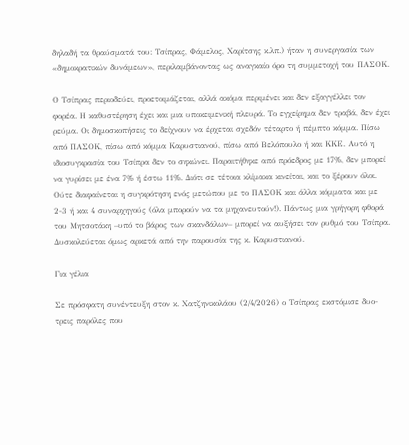δηλαδή τα θραύσματά του: Τσίπρας, Φάμελος, Χαρίτσης κ.λπ.) ήταν η συνεργασία των «δημοκρατικών δυνάμεων», περιλαμβάνοντας ως αναγκαίο όρο τη συμμετοχή του ΠΑΣΟΚ.

Ο Τσίπρας περιοδεύει, προετοιμάζεται, αλλά ακόμα περιμένει και δεν εξαγγέλλει τον φορέα. Η καθυστέρηση έχει και μια υποκειμενική πλευρά. Το εγχείρημα δεν τραβά, δεν έχει ρεύμα. Οι δημοσκοπήσεις το δείχνουν να έρχεται σχεδόν τέταρτο ή πέμπτο κόμμα. Πίσω από ΠΑΣΟΚ, πίσω από κόμμα Καρυστιανού, πίσω από Βελόπουλο ή και ΚΚΕ. Αυτό η ιδιοσυγκρασία του Τσίπρα δεν το σηκώνει. Παραιτήθηκε από πρόεδρος με 17%, δεν μπορεί να γυρίσει με ένα 7% ή έστω 11%. Διότι σε τέτοια κλίμακα κινείται, και το ξέρουν όλοι. Ούτε διαφαίνεται η συγκρότηση ενός μετώπου με το ΠΑΣΟΚ και άλλα κόμματα και με 2-3 ή και 4 συναρχηγούς (όλα μπορούν να τα μηχανευτούν!). Πάντως μια γρήγορη φθορά του Μητσοτάκη –υπό το βάρος των σκανδάλων– μπορεί να αυξήσει τον ρυθμό του Τσίπρα. Δυσκολεύεται όμως αρκετά από την παρουσία της κ. Καρυστιανού.

Για γέλια

Σε πρόσφατη συνέντευξη στον κ. Χατζηνικολάου (2/4/2026) ο Τσίπρας εκστόμισε δυο-τρεις παρόλες που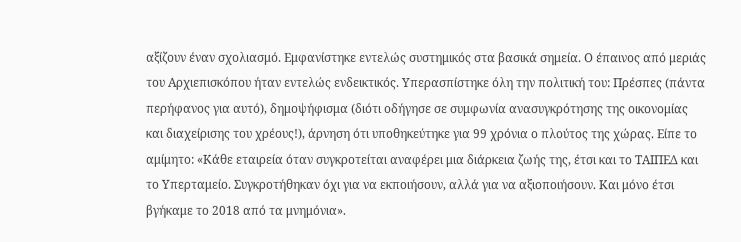αξίζουν έναν σχολιασμό. Εμφανίστηκε εντελώς συστημικός στα βασικά σημεία. Ο έπαινος από μεριάς του Αρχιεπισκόπου ήταν εντελώς ενδεικτικός. Υπερασπίστηκε όλη την πολιτική του: Πρέσπες (πάντα περήφανος για αυτό), δημοψήφισμα (διότι οδήγησε σε συμφωνία ανασυγκρότησης της οικονομίας και διαχείρισης του χρέους!), άρνηση ότι υποθηκεύτηκε για 99 χρόνια ο πλούτος της χώρας. Είπε το αμίμητο: «Κάθε εταιρεία όταν συγκροτείται αναφέρει μια διάρκεια ζωής της, έτσι και το ΤΑΙΠΕΔ και το Υπερταμείο. Συγκροτήθηκαν όχι για να εκποιήσουν, αλλά για να αξιοποιήσουν. Και μόνο έτσι βγήκαμε το 2018 από τα μνημόνια».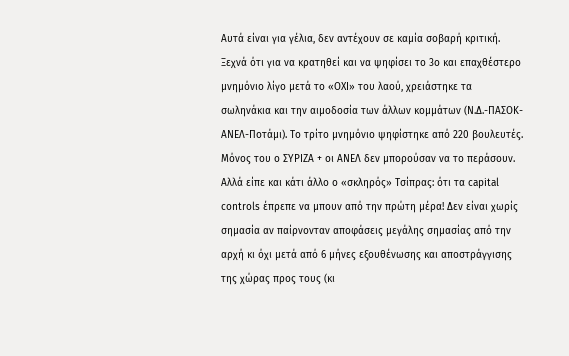Αυτά είναι για γέλια, δεν αντέχουν σε καμία σοβαρή κριτική. Ξεχνά ότι για να κρατηθεί και να ψηφίσει το 3ο και επαχθέστερο μνημόνιο λίγο μετά το «ΟΧΙ» του λαού, χρειάστηκε τα σωληνάκια και την αιμοδοσία των άλλων κομμάτων (Ν.Δ.-ΠΑΣΟΚ-ΑΝΕΛ-Ποτάμι). Το τρίτο μνημόνιο ψηφίστηκε από 220 βουλευτές. Μόνος του ο ΣΥΡΙΖΑ + οι ΑΝΕΛ δεν μπορούσαν να το περάσουν. Αλλά είπε και κάτι άλλο ο «σκληρός» Τσίπρας: ότι τα capital controls έπρεπε να μπουν από την πρώτη μέρα! Δεν είναι χωρίς σημασία αν παίρνονταν αποφάσεις μεγάλης σημασίας από την αρχή κι όχι μετά από 6 μήνες εξουθένωσης και αποστράγγισης της χώρας προς τους (κι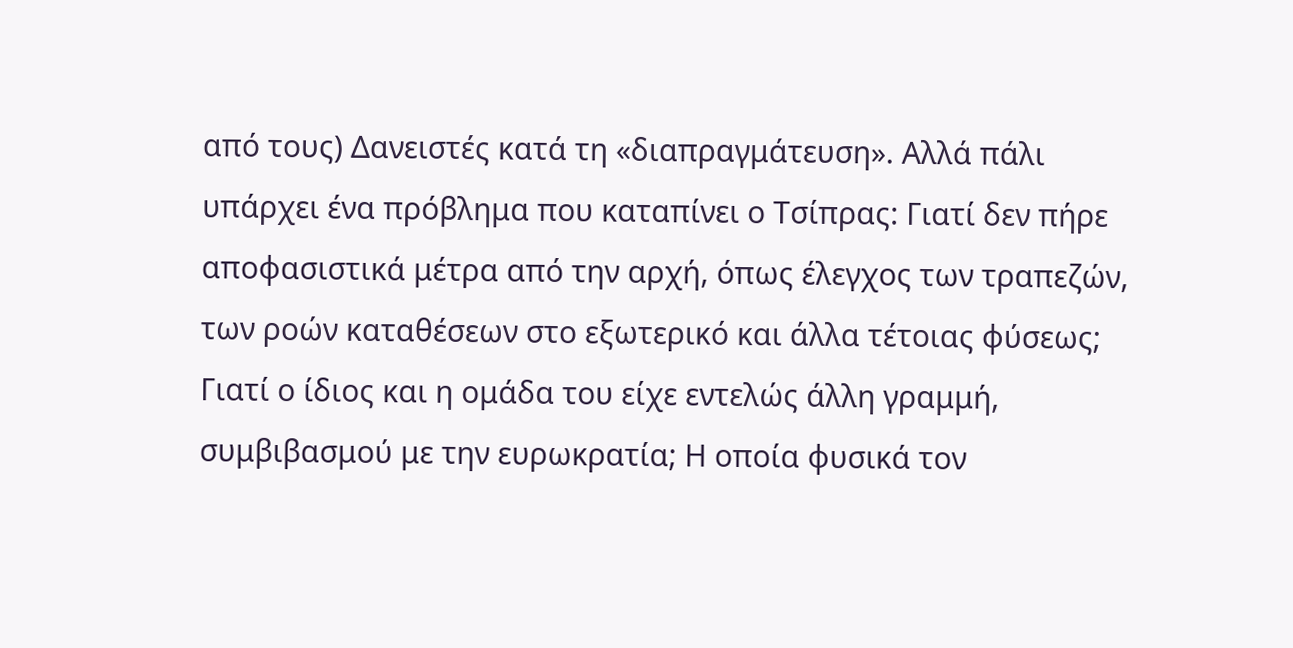από τους) Δανειστές κατά τη «διαπραγμάτευση». Αλλά πάλι υπάρχει ένα πρόβλημα που καταπίνει ο Τσίπρας: Γιατί δεν πήρε αποφασιστικά μέτρα από την αρχή, όπως έλεγχος των τραπεζών, των ροών καταθέσεων στο εξωτερικό και άλλα τέτοιας φύσεως; Γιατί ο ίδιος και η ομάδα του είχε εντελώς άλλη γραμμή, συμβιβασμού με την ευρωκρατία; Η οποία φυσικά τον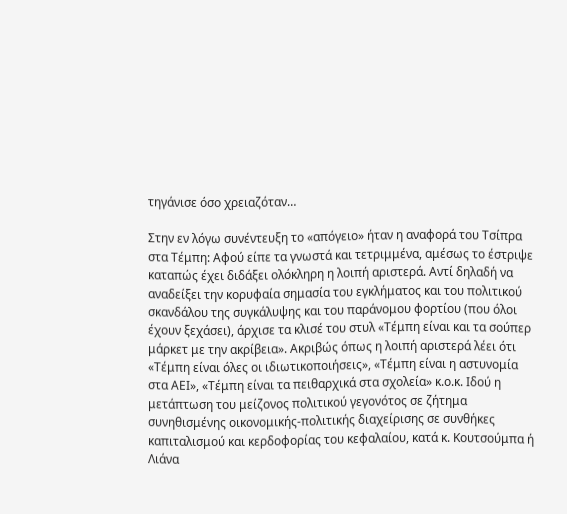τηγάνισε όσο χρειαζόταν…

Στην εν λόγω συνέντευξη το «απόγειο» ήταν η αναφορά του Τσίπρα στα Τέμπη: Αφού είπε τα γνωστά και τετριμμένα, αμέσως το έστριψε καταπώς έχει διδάξει ολόκληρη η λοιπή αριστερά. Αντί δηλαδή να αναδείξει την κορυφαία σημασία του εγκλήματος και του πολιτικού σκανδάλου της συγκάλυψης και του παράνομου φορτίου (που όλοι έχουν ξεχάσει), άρχισε τα κλισέ του στυλ «Τέμπη είναι και τα σούπερ μάρκετ με την ακρίβεια». Ακριβώς όπως η λοιπή αριστερά λέει ότι «Τέμπη είναι όλες οι ιδιωτικοποιήσεις», «Τέμπη είναι η αστυνομία στα ΑΕΙ», «Τέμπη είναι τα πειθαρχικά στα σχολεία» κ.ο.κ. Ιδού η μετάπτωση του μείζονος πολιτικού γεγονότος σε ζήτημα συνηθισμένης οικονομικής-πολιτικής διαχείρισης σε συνθήκες καπιταλισμού και κερδοφορίας του κεφαλαίου, κατά κ. Κουτσούμπα ή Λιάνα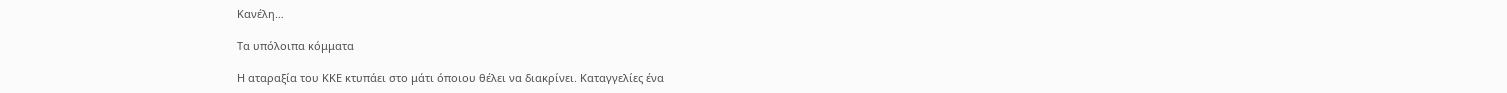Κανέλη…

Τα υπόλοιπα κόμματα

Η αταραξία του ΚΚΕ κτυπάει στο μάτι όποιου θέλει να διακρίνει. Καταγγελίες ένα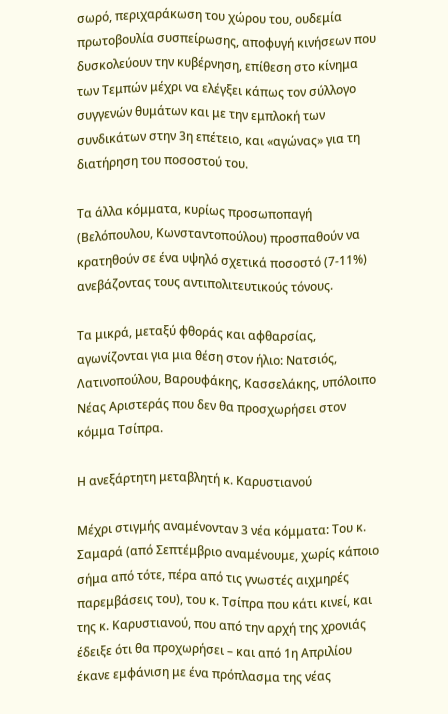σωρό, περιχαράκωση του χώρου του, ουδεμία πρωτοβουλία συσπείρωσης, αποφυγή κινήσεων που δυσκολεύουν την κυβέρνηση, επίθεση στο κίνημα των Τεμπών μέχρι να ελέγξει κάπως τον σύλλογο συγγενών θυμάτων και με την εμπλοκή των συνδικάτων στην 3η επέτειο, και «αγώνας» για τη διατήρηση του ποσοστού του.

Τα άλλα κόμματα, κυρίως προσωποπαγή (Βελόπουλου, Κωνσταντοπούλου) προσπαθούν να κρατηθούν σε ένα υψηλό σχετικά ποσοστό (7-11%) ανεβάζοντας τους αντιπολιτευτικούς τόνους.

Τα μικρά, μεταξύ φθοράς και αφθαρσίας, αγωνίζονται για μια θέση στον ήλιο: Νατσιός, Λατινοπούλου, Βαρουφάκης, Κασσελάκης, υπόλοιπο Νέας Αριστεράς που δεν θα προσχωρήσει στον κόμμα Τσίπρα.

Η ανεξάρτητη μεταβλητή κ. Καρυστιανού

Μέχρι στιγμής αναμένονταν 3 νέα κόμματα: Του κ. Σαμαρά (από Σεπτέμβριο αναμένουμε, χωρίς κάποιο σήμα από τότε, πέρα από τις γνωστές αιχμηρές παρεμβάσεις του), του κ. Τσίπρα που κάτι κινεί, και της κ. Καρυστιανού, που από την αρχή της χρονιάς έδειξε ότι θα προχωρήσει – και από 1η Απριλίου έκανε εμφάνιση με ένα πρόπλασμα της νέας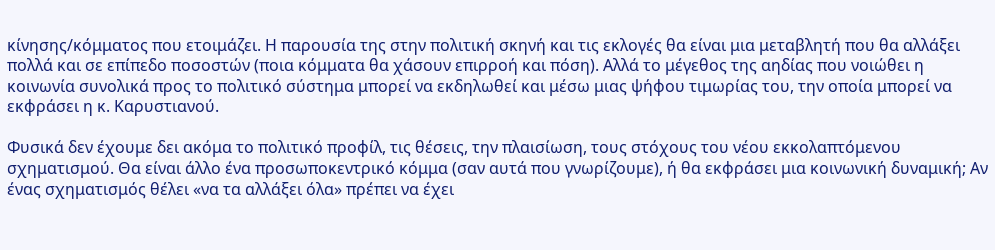κίνησης/κόμματος που ετοιμάζει. Η παρουσία της στην πολιτική σκηνή και τις εκλογές θα είναι μια μεταβλητή που θα αλλάξει πολλά και σε επίπεδο ποσοστών (ποια κόμματα θα χάσουν επιρροή και πόση). Αλλά το μέγεθος της αηδίας που νοιώθει η κοινωνία συνολικά προς το πολιτικό σύστημα μπορεί να εκδηλωθεί και μέσω μιας ψήφου τιμωρίας του, την οποία μπορεί να εκφράσει η κ. Καρυστιανού.

Φυσικά δεν έχουμε δει ακόμα το πολιτικό προφίλ, τις θέσεις, την πλαισίωση, τους στόχους του νέου εκκολαπτόμενου σχηματισμού. Θα είναι άλλο ένα προσωποκεντρικό κόμμα (σαν αυτά που γνωρίζουμε), ή θα εκφράσει μια κοινωνική δυναμική; Αν ένας σχηματισμός θέλει «να τα αλλάξει όλα» πρέπει να έχει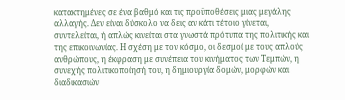κατακτημένες σε ένα βαθμό και τις προϋποθέσεις μιας μεγάλης αλλαγής. Δεν είναι δύσκολο να δεις αν κάτι τέτοιο γίνεται, συντελείται, ή απλώς κινείται στα γνωστά πρότυπα της πολιτικής και της επικοινωνίας. Η σχέση με τον κόσμο, οι δεσμοί με τους απλούς ανθρώπους, η έκφραση με συνέπεια του κινήματος των Τεμπών, η συνεχής πολιτικοποίησή του, η δημιουργία δομών, μορφών και διαδικασιών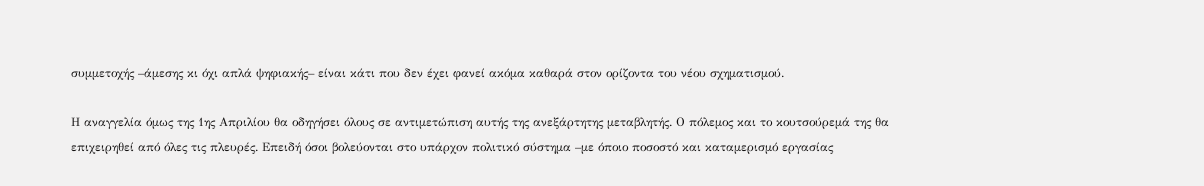συμμετοχής –άμεσης κι όχι απλά ψηφιακής– είναι κάτι που δεν έχει φανεί ακόμα καθαρά στον ορίζοντα του νέου σχηματισμού.

Η αναγγελία όμως της 1ης Απριλίου θα οδηγήσει όλους σε αντιμετώπιση αυτής της ανεξάρτητης μεταβλητής. Ο πόλεμος και το κουτσούρεμά της θα επιχειρηθεί από όλες τις πλευρές. Επειδή όσοι βολεύονται στο υπάρχον πολιτικό σύστημα –με όποιο ποσοστό και καταμερισμό εργασίας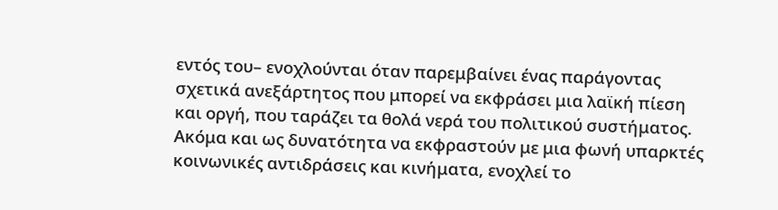εντός του– ενοχλούνται όταν παρεμβαίνει ένας παράγοντας σχετικά ανεξάρτητος που μπορεί να εκφράσει μια λαϊκή πίεση και οργή, που ταράζει τα θολά νερά του πολιτικού συστήματος. Ακόμα και ως δυνατότητα να εκφραστούν με μια φωνή υπαρκτές κοινωνικές αντιδράσεις και κινήματα, ενοχλεί το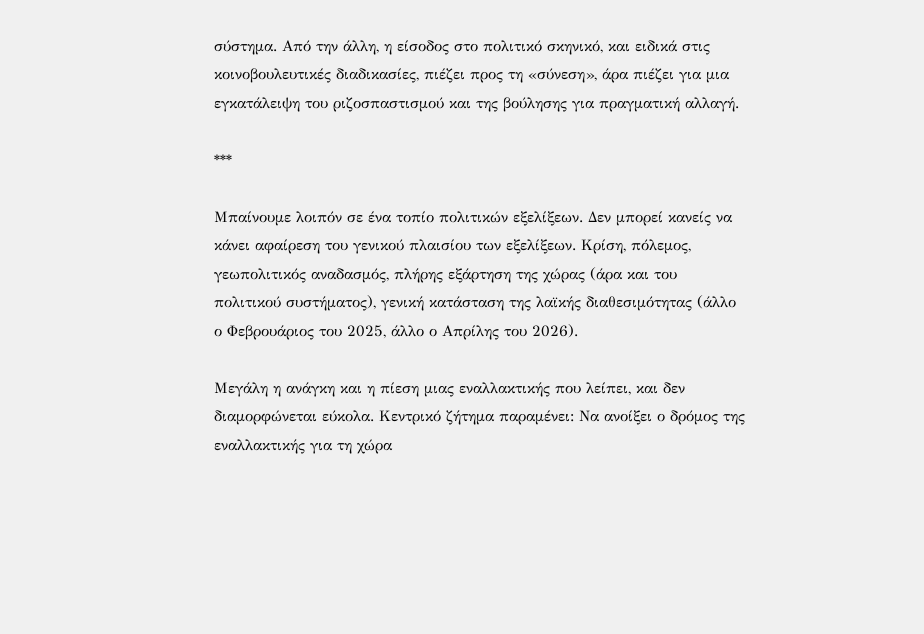σύστημα. Από την άλλη, η είσοδος στο πολιτικό σκηνικό, και ειδικά στις κοινοβουλευτικές διαδικασίες, πιέζει προς τη «σύνεση», άρα πιέζει για μια εγκατάλειψη του ριζοσπαστισμού και της βούλησης για πραγματική αλλαγή.

***

Μπαίνουμε λοιπόν σε ένα τοπίο πολιτικών εξελίξεων. Δεν μπορεί κανείς να κάνει αφαίρεση του γενικού πλαισίου των εξελίξεων. Κρίση, πόλεμος, γεωπολιτικός αναδασμός, πλήρης εξάρτηση της χώρας (άρα και του πολιτικού συστήματος), γενική κατάσταση της λαϊκής διαθεσιμότητας (άλλο ο Φεβρουάριος του 2025, άλλο ο Απρίλης του 2026).

Μεγάλη η ανάγκη και η πίεση μιας εναλλακτικής που λείπει, και δεν διαμορφώνεται εύκολα. Κεντρικό ζήτημα παραμένει: Να ανοίξει ο δρόμος της εναλλακτικής για τη χώρα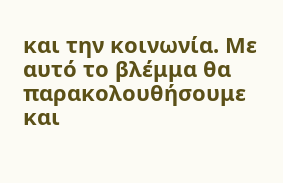και την κοινωνία. Με αυτό το βλέμμα θα παρακολουθήσουμε και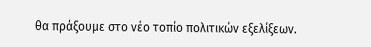θα πράξουμε στο νέο τοπίο πολιτικών εξελίξεων.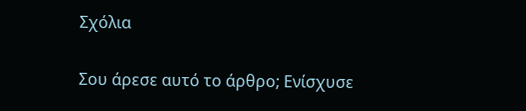Σχόλια

Σου άρεσε αυτό το άρθρο; Ενίσχυσε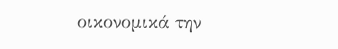οικονομικά την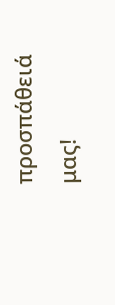προσπάθειά μας!